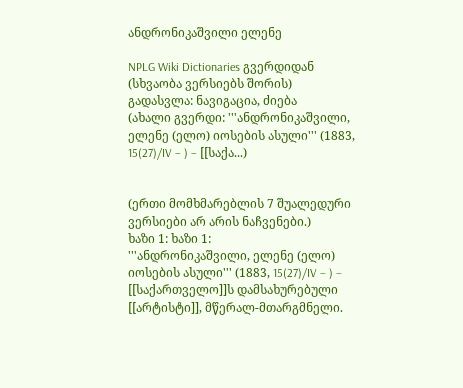ანდრონიკაშვილი ელენე

NPLG Wiki Dictionaries გვერდიდან
(სხვაობა ვერსიებს შორის)
გადასვლა: ნავიგაცია, ძიება
(ახალი გვერდი: '''ანდრონიკაშვილი, ელენე (ელო) იოსების ასული''' (1883, 15(27)/IV – ) – [[საქა...)


(ერთი მომხმარებლის 7 შუალედური ვერსიები არ არის ნაჩვენები.)
ხაზი 1: ხაზი 1:
'''ანდრონიკაშვილი, ელენე (ელო) იოსების ასული''' (1883, 15(27)/IV – ) – [[საქართველო]]ს დამსახურებული [[არტისტი]], მწერალ-მთარგმნელი.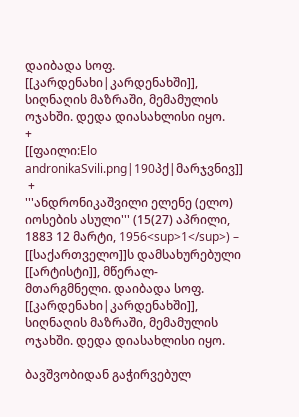დაიბადა სოფ. [[კარდენახი|კარდენახში]], სიღნაღის მაზრაში, მემამულის ოჯახში. დედა დიასახლისი იყო.
+
[[ფაილი:Elo andronikaSvili.png|190პქ|მარჯვნივ]]
 +
'''ანდრონიკაშვილი ელენე (ელო) იოსების ასული''' (15(27) აპრილი, 1883 12 მარტი, 1956<sup>1</sup>) – [[საქართველო]]ს დამსახურებული [[არტისტი]], მწერალ-მთარგმნელი. დაიბადა სოფ. [[კარდენახი|კარდენახში]], სიღნაღის მაზრაში, მემამულის ოჯახში. დედა დიასახლისი იყო.

ბავშვობიდან გაჭირვებულ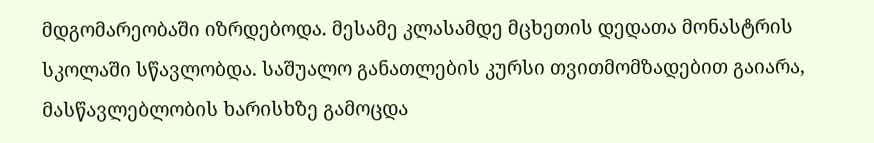მდგომარეობაში იზრდებოდა. მესამე კლასამდე მცხეთის დედათა მონასტრის სკოლაში სწავლობდა. საშუალო განათლების კურსი თვითმომზადებით გაიარა, მასწავლებლობის ხარისხზე გამოცდა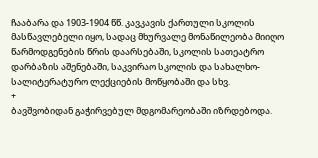ჩააბარა და 1903-1904 წწ. კავკავის ქართული სკოლის მასწავლებელი იყო, სადაც მხურვალე მონაწილეობა მიიღო წარმოდგენების წრის დაარსებაში, სკოლის სათეატრო დარბაზის აშენებაში, საკვირაო სკოლის და სახალხო-სალიტერატურო ლექციების მოწყობაში და სხვ.
+
ბავშვობიდან გაჭირვებულ მდგომარეობაში იზრდებოდა.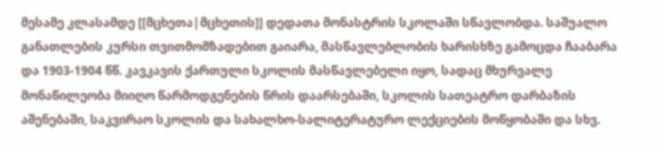მესამე კლასამდე [[მცხეთა|მცხეთის]] დედათა მონასტრის სკოლაში სწავლობდა. საშუალო განათლების კურსი თვითმომზადებით გაიარა, მასწავლებლობის ხარისხზე გამოცდა ჩააბარა და 1903-1904 წწ. კავკავის ქართული სკოლის მასწავლებელი იყო, სადაც მხურვალე მონაწილეობა მიიღო წარმოდგენების წრის დაარსებაში, სკოლის სათეატრო დარბაზის აშენებაში, საკვირაო სკოლის და სახალხო-სალიტერატურო ლექციების მოწყობაში და სხვ.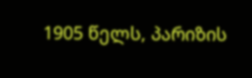1905 წელს, პარიზის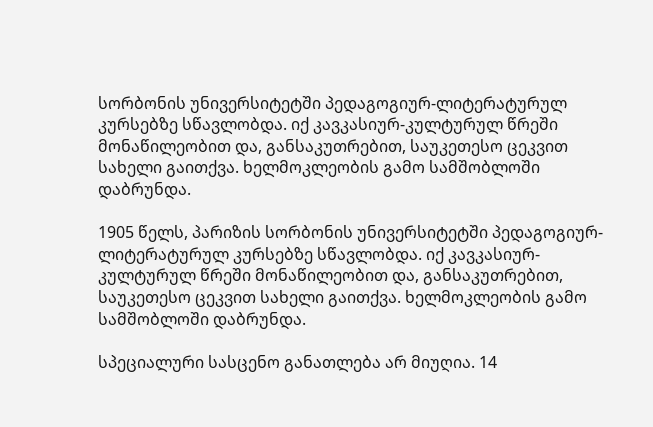სორბონის უნივერსიტეტში პედაგოგიურ-ლიტერატურულ კურსებზე სწავლობდა. იქ კავკასიურ-კულტურულ წრეში მონაწილეობით და, განსაკუთრებით, საუკეთესო ცეკვით სახელი გაითქვა. ხელმოკლეობის გამო სამშობლოში დაბრუნდა.

1905 წელს, პარიზის სორბონის უნივერსიტეტში პედაგოგიურ-ლიტერატურულ კურსებზე სწავლობდა. იქ კავკასიურ-კულტურულ წრეში მონაწილეობით და, განსაკუთრებით, საუკეთესო ცეკვით სახელი გაითქვა. ხელმოკლეობის გამო სამშობლოში დაბრუნდა.

სპეციალური სასცენო განათლება არ მიუღია. 14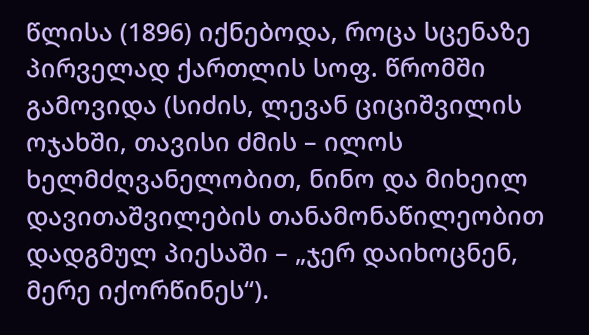წლისა (1896) იქნებოდა, როცა სცენაზე პირველად ქართლის სოფ. წრომში გამოვიდა (სიძის, ლევან ციციშვილის ოჯახში, თავისი ძმის – ილოს ხელმძღვანელობით, ნინო და მიხეილ დავითაშვილების თანამონაწილეობით დადგმულ პიესაში – „ჯერ დაიხოცნენ, მერე იქორწინეს“).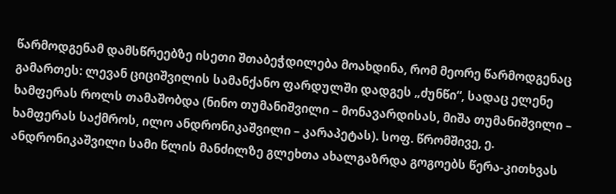წარმოდგენამ დამსწრეებზე ისეთი შთაბეჭდილება მოახდინა, რომ მეორე წარმოდგენაც გამართეს: ლევან ციციშვილის სამანქანო ფარდულში დადგეს „ძუნწი“, სადაც ელენე ხამფერას როლს თამაშობდა (ნინო თუმანიშვილი – მონავარდისას, მიშა თუმანიშვილი – ხამფერას საქმროს, ილო ანდრონიკაშვილი – კარაპეტას). სოფ. წრომშივე, ე. ანდრონიკაშვილი სამი წლის მანძილზე გლეხთა ახალგაზრდა გოგოებს წერა-კითხვას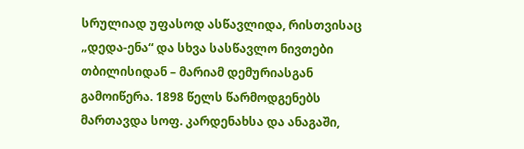სრულიად უფასოდ ასწავლიდა, რისთვისაც „დედა-ენა“ და სხვა სასწავლო ნივთები თბილისიდან – მარიამ დემურიასგან გამოიწერა. 1898 წელს წარმოდგენებს მართავდა სოფ. კარდენახსა და ანაგაში,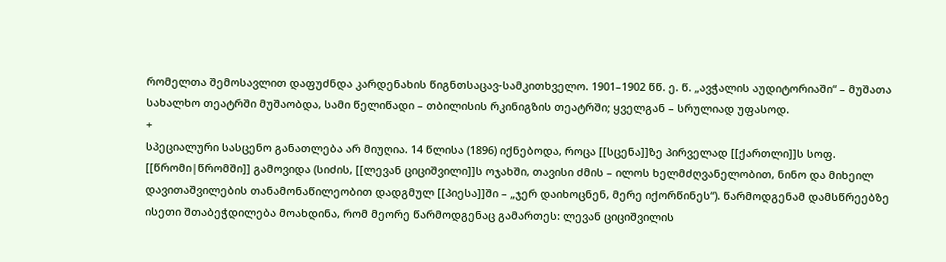რომელთა შემოსავლით დაფუძნდა კარდენახის წიგნთსაცავ-სამკითხველო. 1901–1902 წწ. ე. წ. „ავჭალის აუდიტორიაში“ – მუშათა სახალხო თეატრში მუშაობდა, სამი წელიწადი – თბილისის რკინიგზის თეატრში; ყველგან – სრულიად უფასოდ.
+
სპეციალური სასცენო განათლება არ მიუღია. 14 წლისა (1896) იქნებოდა, როცა [[სცენა]]ზე პირველად [[ქართლი]]ს სოფ. [[წრომი|წრომში]] გამოვიდა (სიძის, [[ლევან ციციშვილი]]ს ოჯახში, თავისი ძმის – ილოს ხელმძღვანელობით, ნინო და მიხეილ დავითაშვილების თანამონაწილეობით დადგმულ [[პიესა]]ში – „ჯერ დაიხოცნენ, მერე იქორწინეს“). წარმოდგენამ დამსწრეებზე ისეთი შთაბეჭდილება მოახდინა, რომ მეორე წარმოდგენაც გამართეს: ლევან ციციშვილის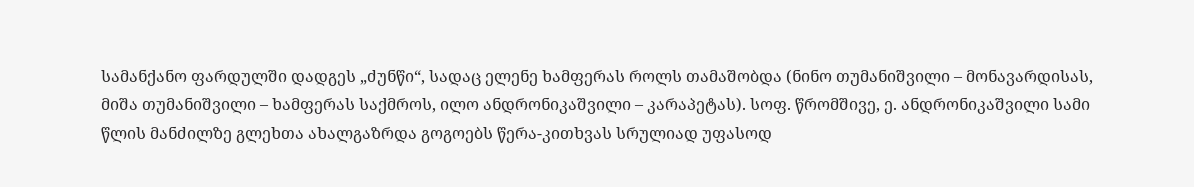სამანქანო ფარდულში დადგეს „ძუნწი“, სადაც ელენე ხამფერას როლს თამაშობდა (ნინო თუმანიშვილი – მონავარდისას, მიშა თუმანიშვილი – ხამფერას საქმროს, ილო ანდრონიკაშვილი – კარაპეტას). სოფ. წრომშივე, ე. ანდრონიკაშვილი სამი წლის მანძილზე გლეხთა ახალგაზრდა გოგოებს წერა-კითხვას სრულიად უფასოდ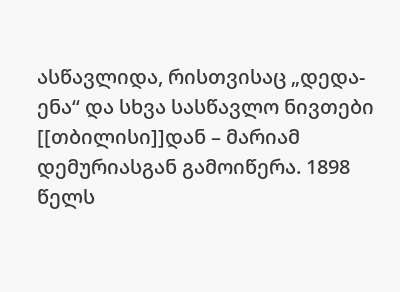ასწავლიდა, რისთვისაც „დედა-ენა“ და სხვა სასწავლო ნივთები [[თბილისი]]დან – მარიამ დემურიასგან გამოიწერა. 1898 წელს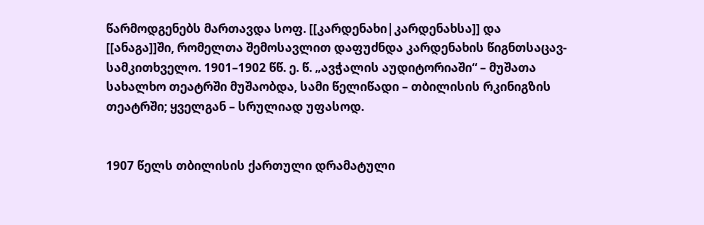წარმოდგენებს მართავდა სოფ. [[კარდენახი|კარდენახსა]] და [[ანაგა]]ში, რომელთა შემოსავლით დაფუძნდა კარდენახის წიგნთსაცავ-სამკითხველო. 1901–1902 წწ. ე. წ. „ავჭალის აუდიტორიაში“ – მუშათა სახალხო თეატრში მუშაობდა, სამი წელიწადი – თბილისის რკინიგზის თეატრში; ყველგან – სრულიად უფასოდ.


1907 წელს თბილისის ქართული დრამატული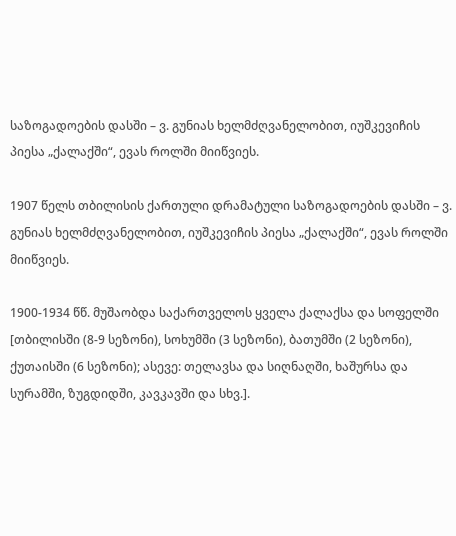საზოგადოების დასში – ვ. გუნიას ხელმძღვანელობით, იუშკევიჩის პიესა „ქალაქში“, ევას როლში მიიწვიეს.

1907 წელს თბილისის ქართული დრამატული საზოგადოების დასში – ვ. გუნიას ხელმძღვანელობით, იუშკევიჩის პიესა „ქალაქში“, ევას როლში მიიწვიეს.

1900-1934 წწ. მუშაობდა საქართველოს ყველა ქალაქსა და სოფელში [თბილისში (8-9 სეზონი), სოხუმში (3 სეზონი), ბათუმში (2 სეზონი), ქუთაისში (6 სეზონი); ასევე: თელავსა და სიღნაღში, ხაშურსა და სურამში, ზუგდიდში, კავკავში და სხვ.].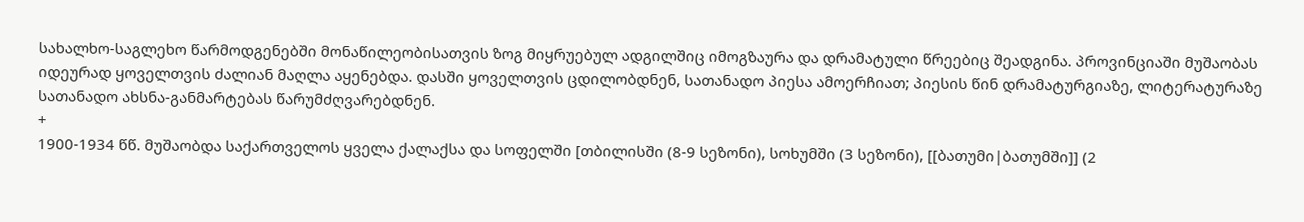სახალხო-საგლეხო წარმოდგენებში მონაწილეობისათვის ზოგ მიყრუებულ ადგილშიც იმოგზაურა და დრამატული წრეებიც შეადგინა. პროვინციაში მუშაობას იდეურად ყოველთვის ძალიან მაღლა აყენებდა. დასში ყოველთვის ცდილობდნენ, სათანადო პიესა ამოერჩიათ; პიესის წინ დრამატურგიაზე, ლიტერატურაზე სათანადო ახსნა-განმარტებას წარუმძღვარებდნენ.
+
1900-1934 წწ. მუშაობდა საქართველოს ყველა ქალაქსა და სოფელში [თბილისში (8-9 სეზონი), სოხუმში (3 სეზონი), [[ბათუმი|ბათუმში]] (2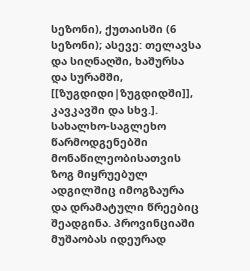სეზონი), ქუთაისში (6 სეზონი); ასევე: თელავსა და სიღნაღში, ხაშურსა და სურამში, [[ზუგდიდი|ზუგდიდში]], კავკავში და სხვ.]. სახალხო-საგლეხო წარმოდგენებში მონაწილეობისათვის ზოგ მიყრუებულ ადგილშიც იმოგზაურა და დრამატული წრეებიც შეადგინა. პროვინციაში მუშაობას იდეურად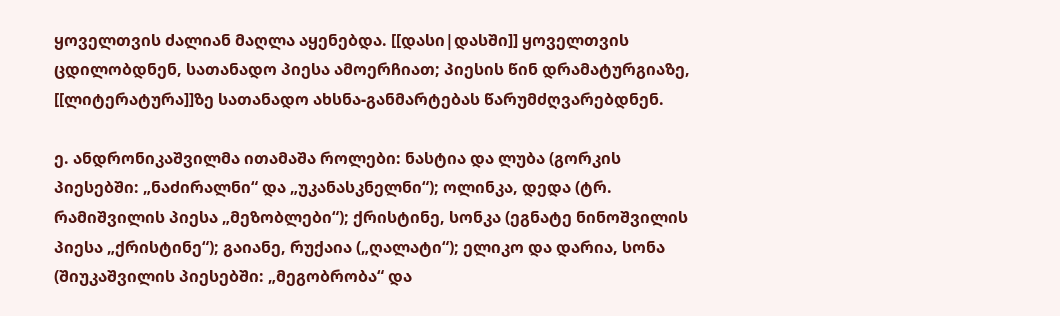ყოველთვის ძალიან მაღლა აყენებდა. [[დასი|დასში]] ყოველთვის ცდილობდნენ, სათანადო პიესა ამოერჩიათ; პიესის წინ დრამატურგიაზე, [[ლიტერატურა]]ზე სათანადო ახსნა-განმარტებას წარუმძღვარებდნენ.

ე. ანდრონიკაშვილმა ითამაშა როლები: ნასტია და ლუბა (გორკის პიესებში: „ნაძირალნი“ და „უკანასკნელნი“); ოლინკა, დედა (ტრ. რამიშვილის პიესა „მეზობლები“); ქრისტინე, სონკა (ეგნატე ნინოშვილის პიესა „ქრისტინე“); გაიანე, რუქაია („ღალატი“); ელიკო და დარია, სონა (შიუკაშვილის პიესებში: „მეგობრობა“ და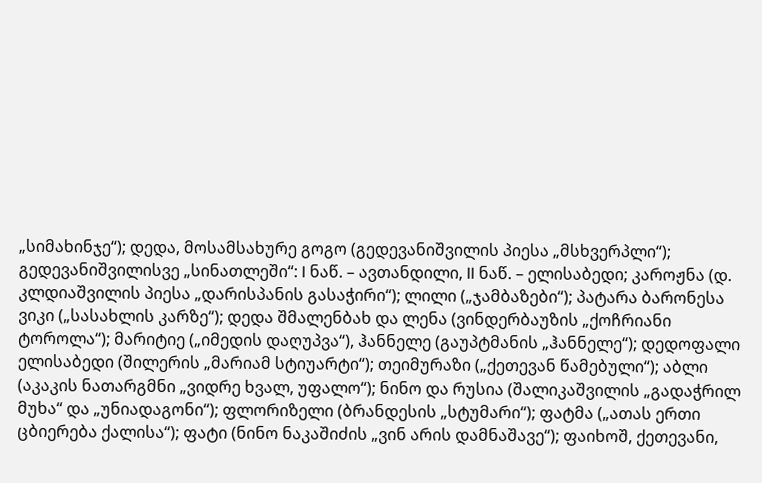„სიმახინჯე“); დედა, მოსამსახურე გოგო (გედევანიშვილის პიესა „მსხვერპლი“); გედევანიშვილისვე „სინათლეში“: I ნაწ. – ავთანდილი, II ნაწ. – ელისაბედი; კაროჟნა (დ. კლდიაშვილის პიესა „დარისპანის გასაჭირი“); ლილი („ჯამბაზები“); პატარა ბარონესა ვიკი („სასახლის კარზე“); დედა შმალენბახ და ლენა (ვინდერბაუზის „ქოჩრიანი ტოროლა“); მარიტიე („იმედის დაღუპვა“), ჰანნელე (გაუპტმანის „ჰანნელე“); დედოფალი ელისაბედი (შილერის „მარიამ სტიუარტი“); თეიმურაზი („ქეთევან წამებული“); აბლი (აკაკის ნათარგმნი „ვიდრე ხვალ, უფალო“); ნინო და რუსია (შალიკაშვილის „გადაჭრილ მუხა“ და „უნიადაგონი“); ფლორიზელი (ბრანდესის „სტუმარი“); ფატმა („ათას ერთი ცბიერება ქალისა“); ფატი (ნინო ნაკაშიძის „ვინ არის დამნაშავე“); ფაიხოშ, ქეთევანი,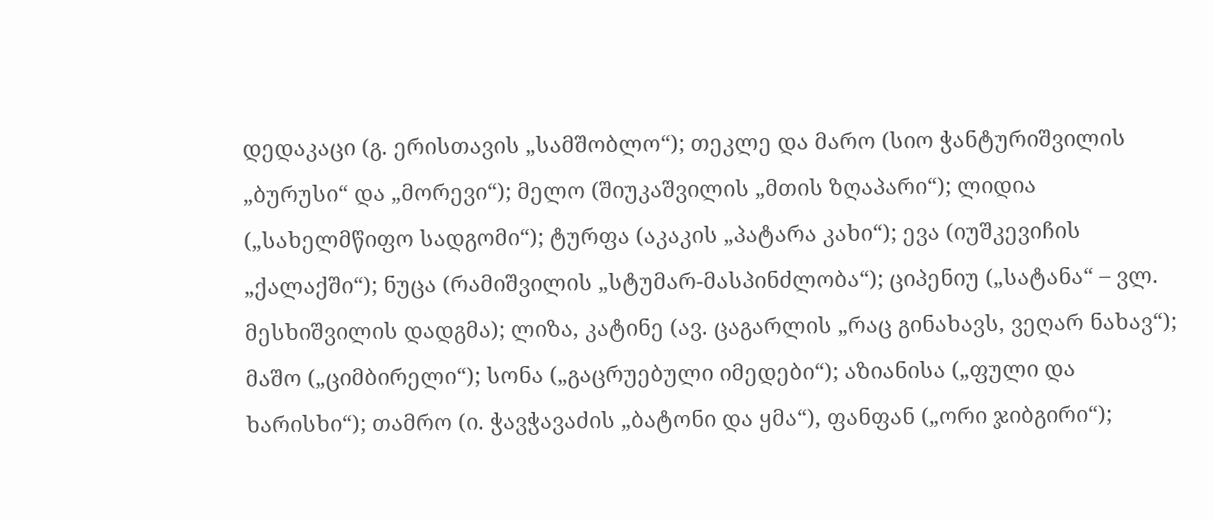დედაკაცი (გ. ერისთავის „სამშობლო“); თეკლე და მარო (სიო ჭანტურიშვილის „ბურუსი“ და „მორევი“); მელო (შიუკაშვილის „მთის ზღაპარი“); ლიდია („სახელმწიფო სადგომი“); ტურფა (აკაკის „პატარა კახი“); ევა (იუშკევიჩის „ქალაქში“); ნუცა (რამიშვილის „სტუმარ-მასპინძლობა“); ციპენიუ („სატანა“ – ვლ. მესხიშვილის დადგმა); ლიზა, კატინე (ავ. ცაგარლის „რაც გინახავს, ვეღარ ნახავ“); მაშო („ციმბირელი“); სონა („გაცრუებული იმედები“); აზიანისა („ფული და ხარისხი“); თამრო (ი. ჭავჭავაძის „ბატონი და ყმა“), ფანფან („ორი ჯიბგირი“);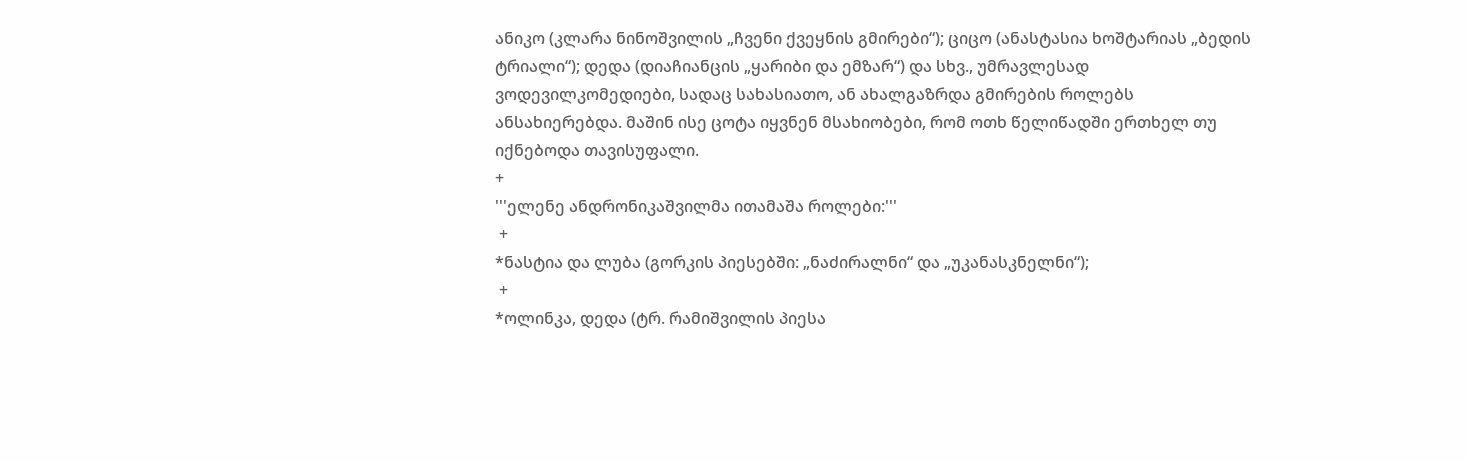ანიკო (კლარა ნინოშვილის „ჩვენი ქვეყნის გმირები“); ციცო (ანასტასია ხოშტარიას „ბედის ტრიალი“); დედა (დიაჩიანცის „ყარიბი და ემზარ“) და სხვ., უმრავლესად ვოდევილკომედიები, სადაც სახასიათო, ან ახალგაზრდა გმირების როლებს ანსახიერებდა. მაშინ ისე ცოტა იყვნენ მსახიობები, რომ ოთხ წელიწადში ერთხელ თუ იქნებოდა თავისუფალი.
+
'''ელენე ანდრონიკაშვილმა ითამაშა როლები:'''
 +
*ნასტია და ლუბა (გორკის პიესებში: „ნაძირალნი“ და „უკანასკნელნი“);
 +
*ოლინკა, დედა (ტრ. რამიშვილის პიესა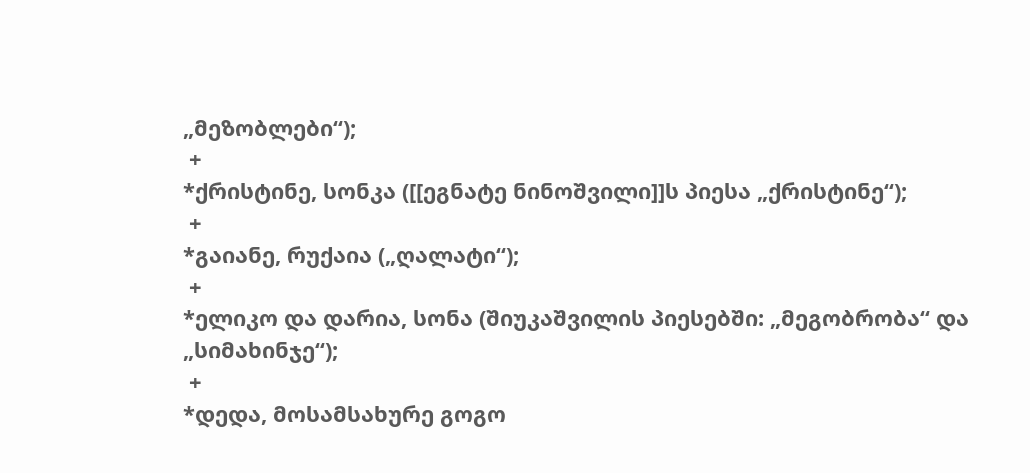„მეზობლები“);
 +
*ქრისტინე, სონკა ([[ეგნატე ნინოშვილი]]ს პიესა „ქრისტინე“);
 +
*გაიანე, რუქაია („ღალატი“);
 +
*ელიკო და დარია, სონა (შიუკაშვილის პიესებში: „მეგობრობა“ და „სიმახინჯე“);
 +
*დედა, მოსამსახურე გოგო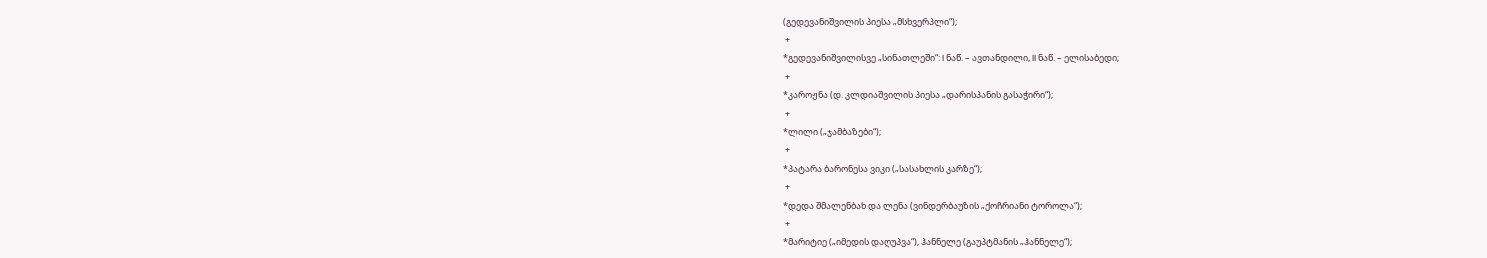(გედევანიშვილის პიესა „მსხვერპლი“);
 +
*გედევანიშვილისვე „სინათლეში“: I ნაწ. – ავთანდილი, II ნაწ. – ელისაბედი;
 +
*კაროჟნა (დ. კლდიაშვილის პიესა „დარისპანის გასაჭირი“);
 +
*ლილი („ჯამბაზები“);
 +
*პატარა ბარონესა ვიკი („სასახლის კარზე“);
 +
*დედა შმალენბახ და ლენა (ვინდერბაუზის „ქოჩრიანი ტოროლა“);
 +
*მარიტიე („იმედის დაღუპვა“), ჰანნელე (გაუპტმანის „ჰანნელე“);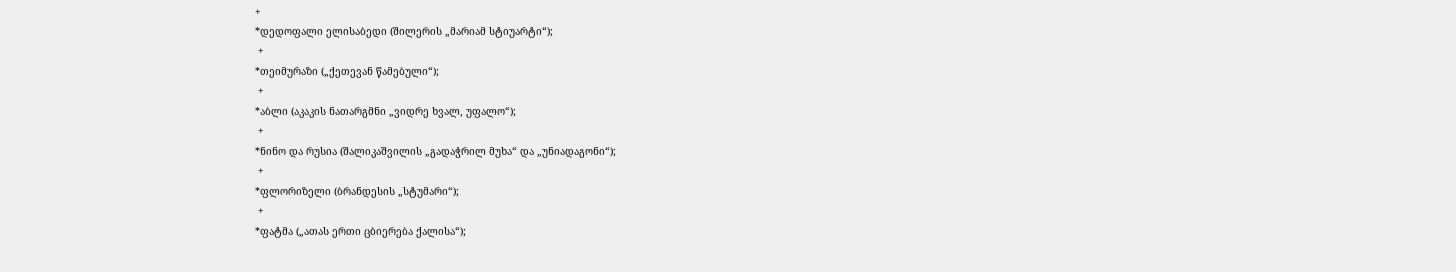+
*დედოფალი ელისაბედი (შილერის „მარიამ სტიუარტი“);
 +
*თეიმურაზი („ქეთევან წამებული“);
 +
*აბლი (აკაკის ნათარგმნი „ვიდრე ხვალ, უფალო“);
 +
*ნინო და რუსია (შალიკაშვილის „გადაჭრილ მუხა“ და „უნიადაგონი“);
 +
*ფლორიზელი (ბრანდესის „სტუმარი“);
 +
*ფატმა („ათას ერთი ცბიერება ქალისა“);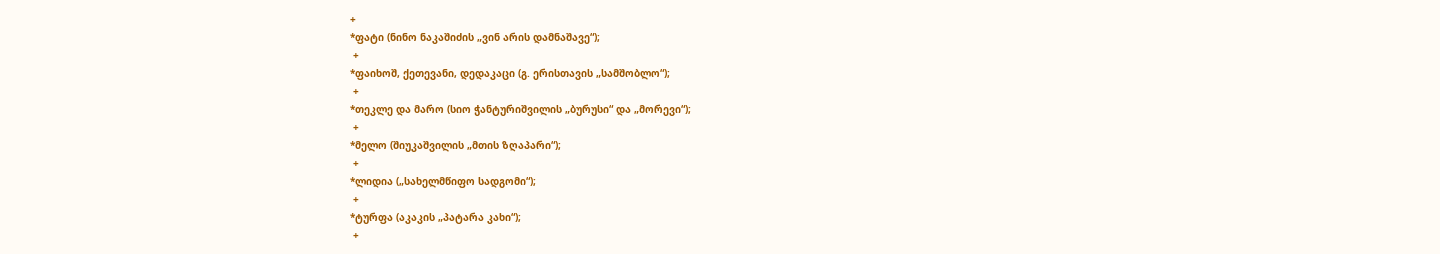+
*ფატი (ნინო ნაკაშიძის „ვინ არის დამნაშავე“);
 +
*ფაიხოშ, ქეთევანი, დედაკაცი (გ. ერისთავის „სამშობლო“);
 +
*თეკლე და მარო (სიო ჭანტურიშვილის „ბურუსი“ და „მორევი“);
 +
*მელო (შიუკაშვილის „მთის ზღაპარი“);
 +
*ლიდია („სახელმწიფო სადგომი“);
 +
*ტურფა (აკაკის „პატარა კახი“);
 +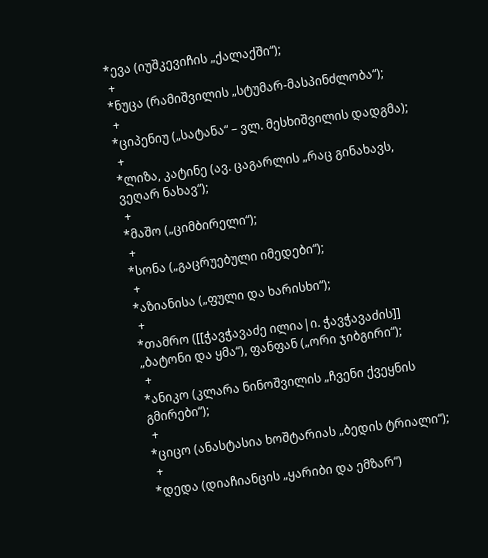*ევა (იუშკევიჩის „ქალაქში“);
 +
*ნუცა (რამიშვილის „სტუმარ-მასპინძლობა“);
 +
*ციპენიუ („სატანა“ – ვლ. მესხიშვილის დადგმა);
 +
*ლიზა, კატინე (ავ. ცაგარლის „რაც გინახავს, ვეღარ ნახავ“);
 +
*მაშო („ციმბირელი“);
 +
*სონა („გაცრუებული იმედები“);
 +
*აზიანისა („ფული და ხარისხი“);
 +
*თამრო ([[ჭავჭავაძე ილია|ი. ჭავჭავაძის]] „ბატონი და ყმა“), ფანფან („ორი ჯიბგირი“);
 +
*ანიკო (კლარა ნინოშვილის „ჩვენი ქვეყნის გმირები“);
 +
*ციცო (ანასტასია ხოშტარიას „ბედის ტრიალი“);
 +
*დედა (დიაჩიანცის „ყარიბი და ემზარ“)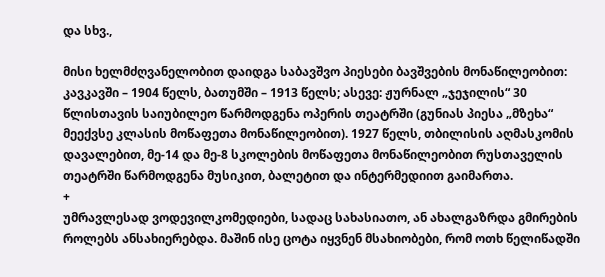და სხვ.,

მისი ხელმძღვანელობით დაიდგა საბავშვო პიესები ბავშვების მონაწილეობით: კავკავში – 1904 წელს, ბათუმში – 1913 წელს; ასევე: ჟურნალ „ჯეჯილის“ 30 წლისთავის საიუბილეო წარმოდგენა ოპერის თეატრში (გუნიას პიესა „მზეხა“ მეექვსე კლასის მოწაფეთა მონაწილეობით). 1927 წელს, თბილისის აღმასკომის დავალებით, მე-14 და მე-8 სკოლების მოწაფეთა მონაწილეობით რუსთაველის თეატრში წარმოდგენა მუსიკით, ბალეტით და ინტერმედიით გაიმართა.
+
უმრავლესად ვოდევილკომედიები, სადაც სახასიათო, ან ახალგაზრდა გმირების როლებს ანსახიერებდა. მაშინ ისე ცოტა იყვნენ მსახიობები, რომ ოთხ წელიწადში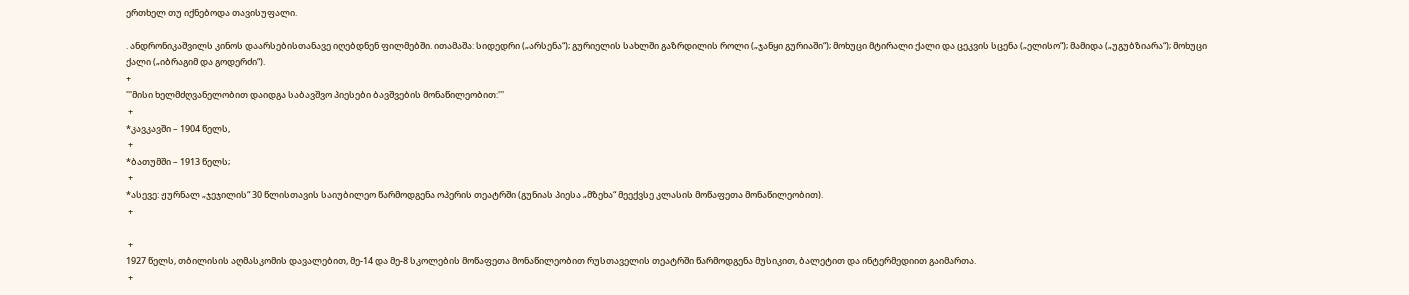ერთხელ თუ იქნებოდა თავისუფალი.

. ანდრონიკაშვილს კინოს დაარსებისთანავე იღებდნენ ფილმებში. ითამაშა: სიდედრი („არსენა“); გურიელის სახლში გაზრდილის როლი („ჯანყი გურიაში“); მოხუცი მტირალი ქალი და ცეკვის სცენა („ელისო“); მამიდა („უგუბზიარა“); მოხუცი ქალი („იბრაგიმ და გოდერძი“).
+
'''მისი ხელმძღვანელობით დაიდგა საბავშვო პიესები ბავშვების მონაწილეობით:'''
 +
*კავკავში – 1904 წელს,
 +
*ბათუმში – 1913 წელს;
 +
*ასევე: ჟურნალ „ჯეჯილის“ 30 წლისთავის საიუბილეო წარმოდგენა ოპერის თეატრში (გუნიას პიესა „მზეხა“ მეექვსე კლასის მოწაფეთა მონაწილეობით).
 +

 +
1927 წელს, თბილისის აღმასკომის დავალებით, მე-14 და მე-8 სკოლების მოწაფეთა მონაწილეობით რუსთაველის თეატრში წარმოდგენა მუსიკით, ბალეტით და ინტერმედიით გაიმართა.
 +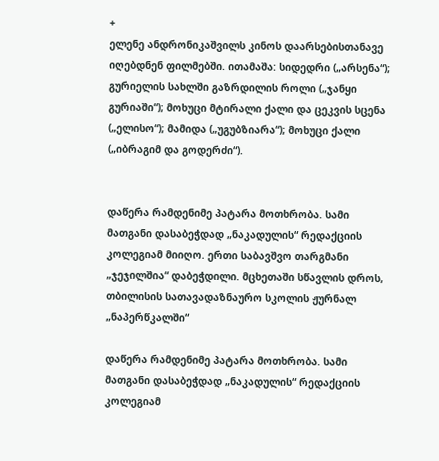+
ელენე ანდრონიკაშვილს კინოს დაარსებისთანავე იღებდნენ ფილმებში. ითამაშა: სიდედრი („არსენა“); გურიელის სახლში გაზრდილის როლი („ჯანყი გურიაში“); მოხუცი მტირალი ქალი და ცეკვის სცენა („ელისო“); მამიდა („უგუბზიარა“); მოხუცი ქალი („იბრაგიმ და გოდერძი“).


დაწერა რამდენიმე პატარა მოთხრობა. სამი მათგანი დასაბეჭდად „ნაკადულის“ რედაქციის კოლეგიამ მიიღო. ერთი საბავშვო თარგმანი „ჯეჯილშია“ დაბეჭდილი. მცხეთაში სწავლის დროს, თბილისის სათავადაზნაურო სკოლის ჟურნალ „ნაპერწკალში“

დაწერა რამდენიმე პატარა მოთხრობა. სამი მათგანი დასაბეჭდად „ნაკადულის“ რედაქციის კოლეგიამ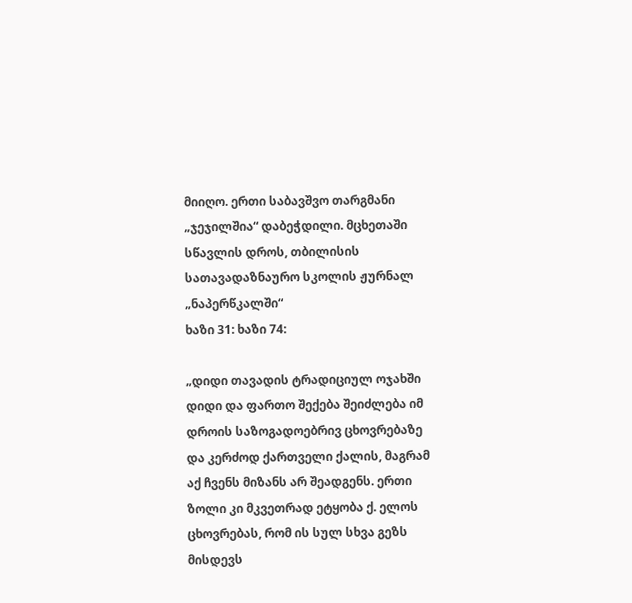მიიღო. ერთი საბავშვო თარგმანი „ჯეჯილშია“ დაბეჭდილი. მცხეთაში სწავლის დროს, თბილისის სათავადაზნაურო სკოლის ჟურნალ „ნაპერწკალში“
ხაზი 31: ხაზი 74:

„დიდი თავადის ტრადიციულ ოჯახში დიდი და ფართო შექება შეიძლება იმ დროის საზოგადოებრივ ცხოვრებაზე და კერძოდ ქართველი ქალის, მაგრამ აქ ჩვენს მიზანს არ შეადგენს. ერთი ზოლი კი მკვეთრად ეტყობა ქ. ელოს ცხოვრებას, რომ ის სულ სხვა გეზს მისდევს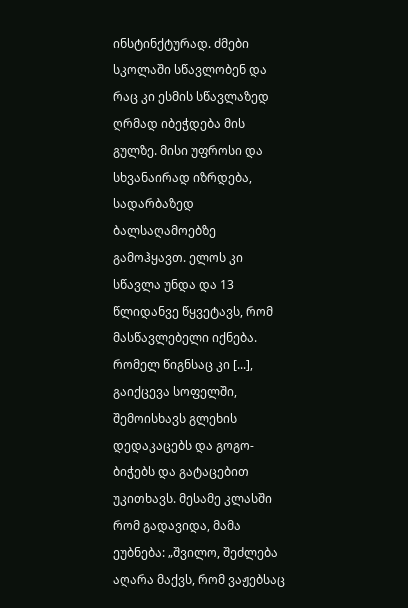ინსტინქტურად. ძმები სკოლაში სწავლობენ და რაც კი ესმის სწავლაზედ ღრმად იბეჭდება მის გულზე. მისი უფროსი და სხვანაირად იზრდება, სადარბაზედ ბალსაღამოებზე გამოჰყავთ. ელოს კი სწავლა უნდა და 13 წლიდანვე წყვეტავს, რომ მასწავლებელი იქნება. რომელ წიგნსაც კი [...], გაიქცევა სოფელში, შემოისხავს გლეხის დედაკაცებს და გოგო-ბიჭებს და გატაცებით უკითხავს. მესამე კლასში რომ გადავიდა, მამა ეუბნება: „შვილო, შეძლება აღარა მაქვს, რომ ვაჟებსაც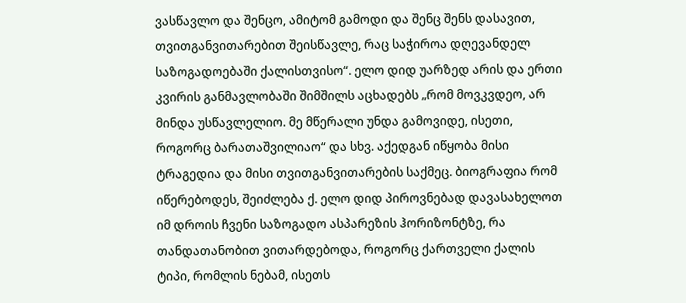ვასწავლო და შენცო, ამიტომ გამოდი და შენც შენს დასავით, თვითგანვითარებით შეისწავლე, რაც საჭიროა დღევანდელ საზოგადოებაში ქალისთვისო“. ელო დიდ უარზედ არის და ერთი კვირის განმავლობაში შიმშილს აცხადებს „რომ მოვკვდეო, არ მინდა უსწავლელიო. მე მწერალი უნდა გამოვიდე, ისეთი, როგორც ბარათაშვილიაო“ და სხვ. აქედგან იწყობა მისი ტრაგედია და მისი თვითგანვითარების საქმეც. ბიოგრაფია რომ იწერებოდეს, შეიძლება ქ. ელო დიდ პიროვნებად დავასახელოთ იმ დროის ჩვენი საზოგადო ასპარეზის ჰორიზონტზე, რა თანდათანობით ვითარდებოდა, როგორც ქართველი ქალის ტიპი, რომლის ნებამ, ისეთს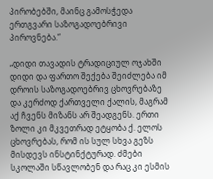პირობებში, მაინც გამოსჭედა ერთგვარი საზოგადოებრივი პიროვნება.“

„დიდი თავადის ტრადიციულ ოჯახში დიდი და ფართო შექება შეიძლება იმ დროის საზოგადოებრივ ცხოვრებაზე და კერძოდ ქართველი ქალის, მაგრამ აქ ჩვენს მიზანს არ შეადგენს. ერთი ზოლი კი მკვეთრად ეტყობა ქ. ელოს ცხოვრებას, რომ ის სულ სხვა გეზს მისდევს ინსტინქტურად. ძმები სკოლაში სწავლობენ და რაც კი ესმის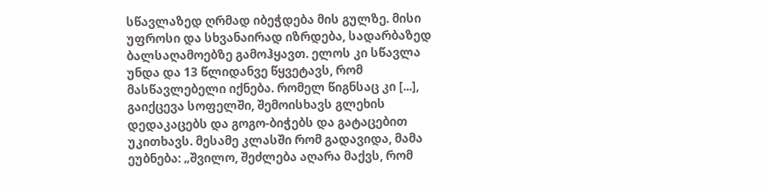სწავლაზედ ღრმად იბეჭდება მის გულზე. მისი უფროსი და სხვანაირად იზრდება, სადარბაზედ ბალსაღამოებზე გამოჰყავთ. ელოს კი სწავლა უნდა და 13 წლიდანვე წყვეტავს, რომ მასწავლებელი იქნება. რომელ წიგნსაც კი [...], გაიქცევა სოფელში, შემოისხავს გლეხის დედაკაცებს და გოგო-ბიჭებს და გატაცებით უკითხავს. მესამე კლასში რომ გადავიდა, მამა ეუბნება: „შვილო, შეძლება აღარა მაქვს, რომ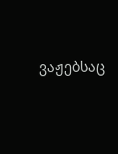ვაჟებსაც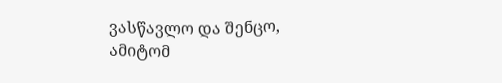ვასწავლო და შენცო, ამიტომ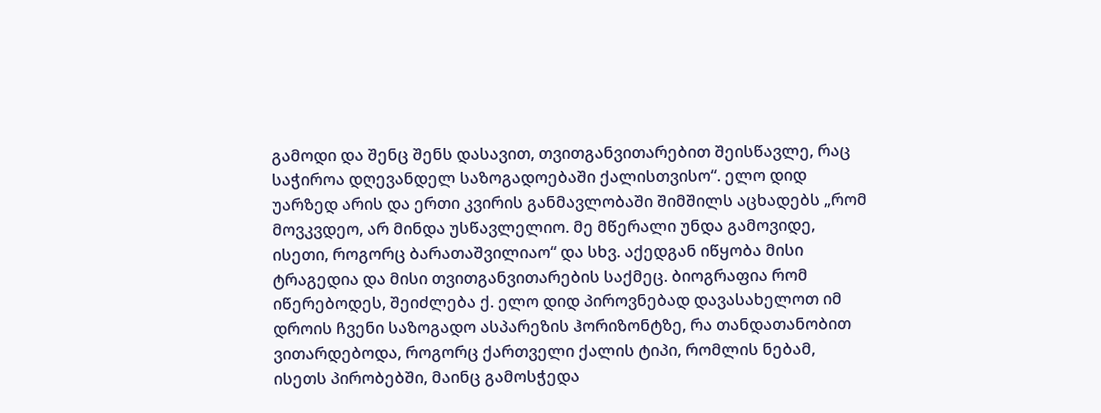გამოდი და შენც შენს დასავით, თვითგანვითარებით შეისწავლე, რაც საჭიროა დღევანდელ საზოგადოებაში ქალისთვისო“. ელო დიდ უარზედ არის და ერთი კვირის განმავლობაში შიმშილს აცხადებს „რომ მოვკვდეო, არ მინდა უსწავლელიო. მე მწერალი უნდა გამოვიდე, ისეთი, როგორც ბარათაშვილიაო“ და სხვ. აქედგან იწყობა მისი ტრაგედია და მისი თვითგანვითარების საქმეც. ბიოგრაფია რომ იწერებოდეს, შეიძლება ქ. ელო დიდ პიროვნებად დავასახელოთ იმ დროის ჩვენი საზოგადო ასპარეზის ჰორიზონტზე, რა თანდათანობით ვითარდებოდა, როგორც ქართველი ქალის ტიპი, რომლის ნებამ, ისეთს პირობებში, მაინც გამოსჭედა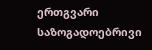ერთგვარი საზოგადოებრივი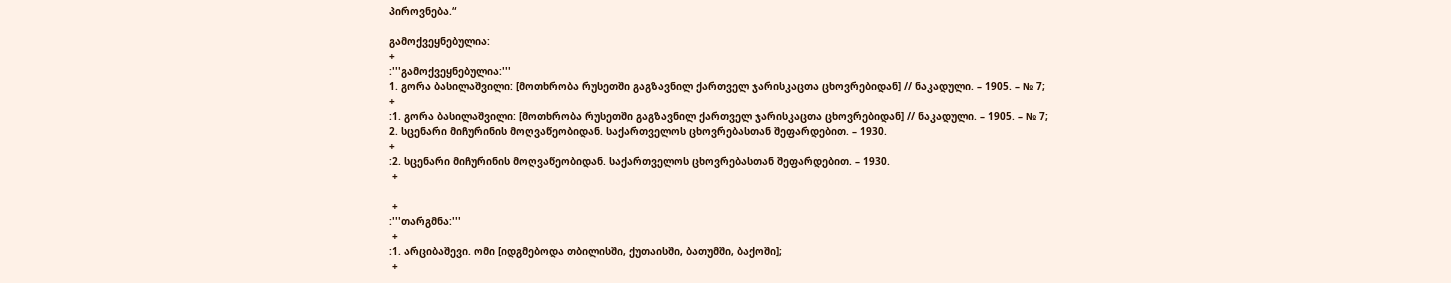პიროვნება.“

გამოქვეყნებულია:
+
:'''გამოქვეყნებულია:'''
1. გორა ბასილაშვილი: [მოთხრობა რუსეთში გაგზავნილ ქართველ ჯარისკაცთა ცხოვრებიდან] // ნაკადული. – 1905. – № 7;
+
:1. გორა ბასილაშვილი: [მოთხრობა რუსეთში გაგზავნილ ქართველ ჯარისკაცთა ცხოვრებიდან] // ნაკადული. – 1905. – № 7;
2. სცენარი მიჩურინის მოღვაწეობიდან. საქართველოს ცხოვრებასთან შეფარდებით. – 1930.
+
:2. სცენარი მიჩურინის მოღვაწეობიდან. საქართველოს ცხოვრებასთან შეფარდებით. – 1930.
 +

 +
:'''თარგმნა:'''
 +
:1. არციბაშევი. ომი [იდგმებოდა თბილისში, ქუთაისში, ბათუმში, ბაქოში];
 +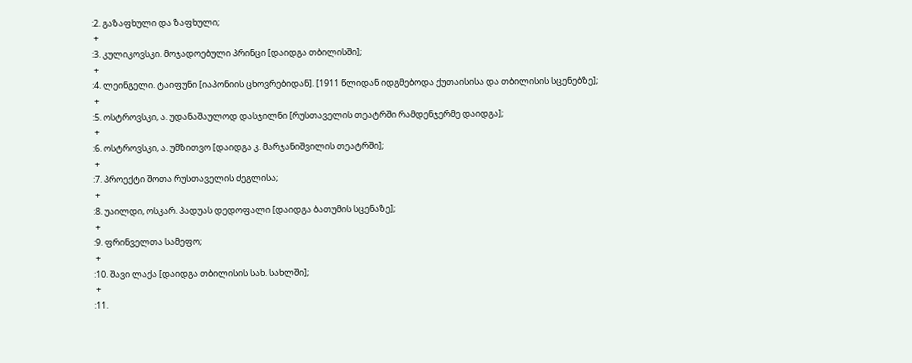:2. გაზაფხული და ზაფხული;
 +
:3. კულიკოვსკი. მოჯადოებული პრინცი [დაიდგა თბილისში];
 +
:4. ლეინგელი. ტაიფუნი [იაპონიის ცხოვრებიდან]. [1911 წლიდან იდგმებოდა ქუთაისისა და თბილისის სცენებზე];
 +
:5. ოსტროვსკი, ა. უდანაშაულოდ დასჯილნი [რუსთაველის თეატრში რამდენჯერმე დაიდგა];
 +
:6. ოსტროვსკი, ა. უმზითვო [დაიდგა კ. მარჯანიშვილის თეატრში];
 +
:7. პროექტი შოთა რუსთაველის ძეგლისა;
 +
:8. უაილდი, ოსკარ. პადუას დედოფალი [დაიდგა ბათუმის სცენაზე];
 +
:9. ფრინველთა სამეფო;
 +
:10. შავი ლაქა [დაიდგა თბილისის სახ. სახლში];
 +
:11.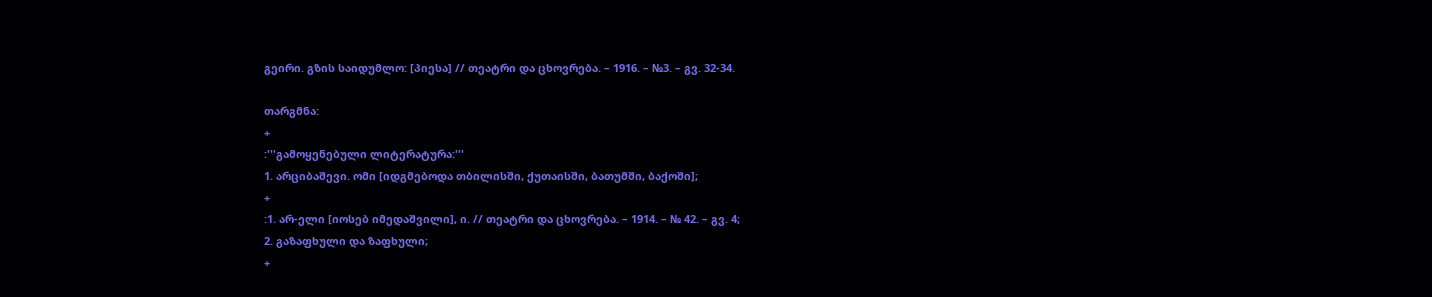გეირი. გზის საიდუმლო: [პიესა] // თეატრი და ცხოვრება. – 1916. – №3. – გვ. 32-34.

თარგმნა:
+
:'''გამოყენებული ლიტერატურა:'''
1. არციბაშევი. ომი [იდგმებოდა თბილისში, ქუთაისში, ბათუმში, ბაქოში];
+
:1. არ-ელი [იოსებ იმედაშვილი], ი. // თეატრი და ცხოვრება. – 1914. – № 42. – გვ. 4;
2. გაზაფხული და ზაფხული;
+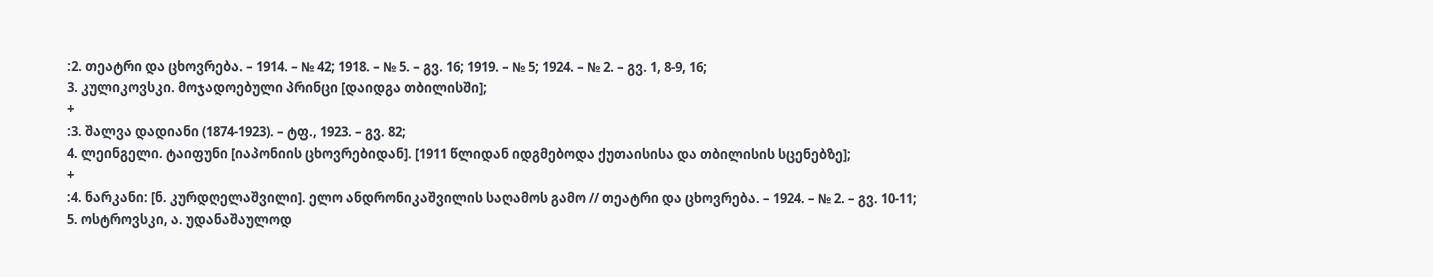:2. თეატრი და ცხოვრება. – 1914. – № 42; 1918. – № 5. – გვ. 16; 1919. – № 5; 1924. – № 2. – გვ. 1, 8-9, 16;
3. კულიკოვსკი. მოჯადოებული პრინცი [დაიდგა თბილისში];
+
:3. შალვა დადიანი (1874-1923). – ტფ., 1923. – გვ. 82;
4. ლეინგელი. ტაიფუნი [იაპონიის ცხოვრებიდან]. [1911 წლიდან იდგმებოდა ქუთაისისა და თბილისის სცენებზე];
+
:4. ნარკანი: [ნ. კურდღელაშვილი]. ელო ანდრონიკაშვილის საღამოს გამო // თეატრი და ცხოვრება. – 1924. – № 2. – გვ. 10-11;
5. ოსტროვსკი, ა. უდანაშაულოდ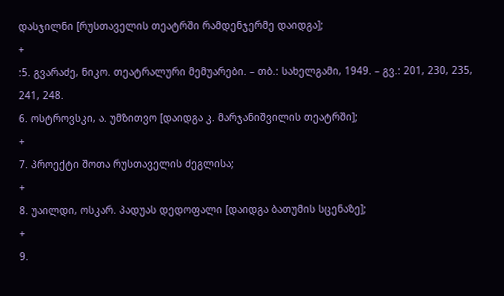დასჯილნი [რუსთაველის თეატრში რამდენჯერმე დაიდგა];
+
:5. გვარაძე, ნიკო. თეატრალური მემუარები. – თბ.: სახელგამი, 1949. – გვ.: 201, 230, 235, 241, 248.
6. ოსტროვსკი, ა. უმზითვო [დაიდგა კ. მარჯანიშვილის თეატრში];
+
7. პროექტი შოთა რუსთაველის ძეგლისა;
+
8. უაილდი, ოსკარ. პადუას დედოფალი [დაიდგა ბათუმის სცენაზე];
+
9.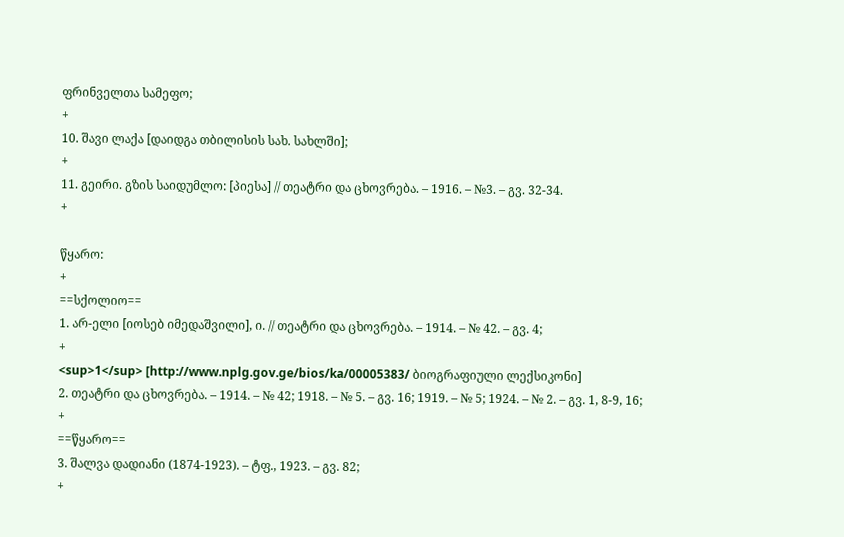ფრინველთა სამეფო;
+
10. შავი ლაქა [დაიდგა თბილისის სახ. სახლში];
+
11. გეირი. გზის საიდუმლო: [პიესა] // თეატრი და ცხოვრება. – 1916. – №3. – გვ. 32-34.
+

წყარო:
+
==სქოლიო==
1. არ-ელი [იოსებ იმედაშვილი], ი. // თეატრი და ცხოვრება. – 1914. – № 42. – გვ. 4;
+
<sup>1</sup> [http://www.nplg.gov.ge/bios/ka/00005383/ ბიოგრაფიული ლექსიკონი]
2. თეატრი და ცხოვრება. – 1914. – № 42; 1918. – № 5. – გვ. 16; 1919. – № 5; 1924. – № 2. – გვ. 1, 8-9, 16;
+
==წყარო==
3. შალვა დადიანი (1874-1923). – ტფ., 1923. – გვ. 82;
+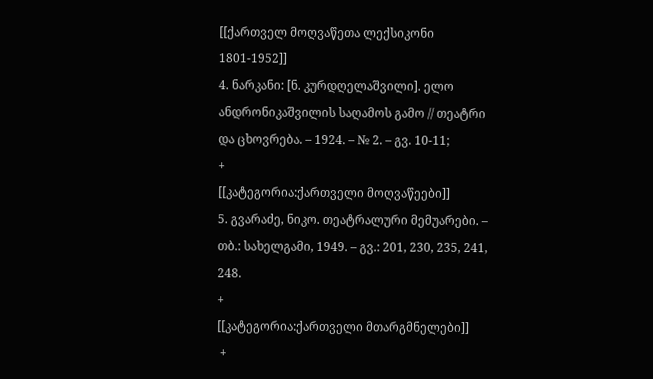[[ქართველ მოღვაწეთა ლექსიკონი 1801-1952]]
4. ნარკანი: [ნ. კურდღელაშვილი]. ელო ანდრონიკაშვილის საღამოს გამო // თეატრი და ცხოვრება. – 1924. – № 2. – გვ. 10-11;
+
[[კატეგორია:ქართველი მოღვაწეები]]
5. გვარაძე, ნიკო. თეატრალური მემუარები. – თბ.: სახელგამი, 1949. – გვ.: 201, 230, 235, 241, 248.
+
[[კატეგორია:ქართველი მთარგმნელები]]
 +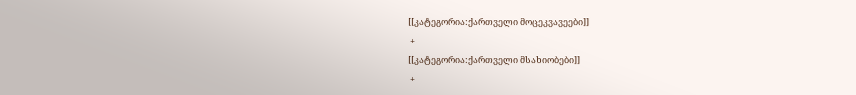[[კატეგორია:ქართველი მოცეკვავეები]]
 +
[[კატეგორია:ქართველი მსახიობები]]
 +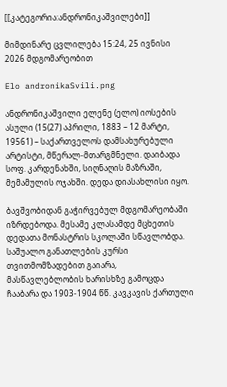[[კატეგორია:ანდრონიკაშვილები]]

მიმდინარე ცვლილება 15:24, 25 ივნისი 2026 მდგომარეობით

Elo andronikaSvili.png

ანდრონიკაშვილი ელენე (ელო) იოსების ასული (15(27) აპრილი, 1883 – 12 მარტი, 19561) – საქართველოს დამსახურებული არტისტი, მწერალ-მთარგმნელი. დაიბადა სოფ. კარდენახში, სიღნაღის მაზრაში, მემამულის ოჯახში. დედა დიასახლისი იყო.

ბავშვობიდან გაჭირვებულ მდგომარეობაში იზრდებოდა. მესამე კლასამდე მცხეთის დედათა მონასტრის სკოლაში სწავლობდა. საშუალო განათლების კურსი თვითმომზადებით გაიარა, მასწავლებლობის ხარისხზე გამოცდა ჩააბარა და 1903-1904 წწ. კავკავის ქართული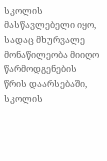სკოლის მასწავლებელი იყო, სადაც მხურვალე მონაწილეობა მიიღო წარმოდგენების წრის დაარსებაში, სკოლის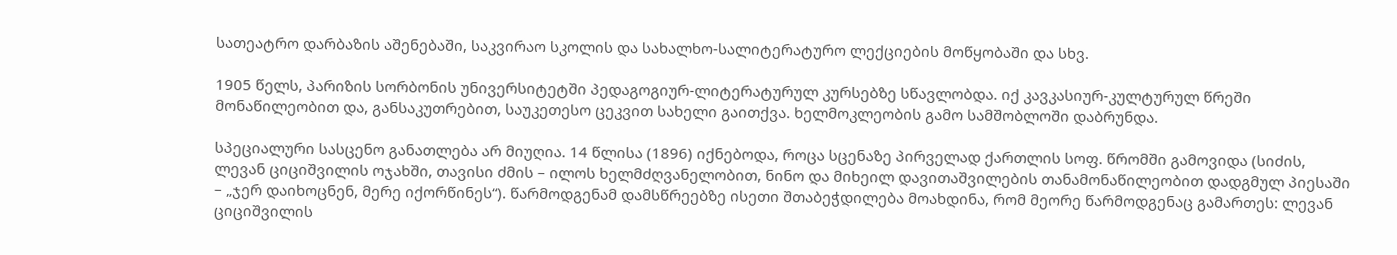სათეატრო დარბაზის აშენებაში, საკვირაო სკოლის და სახალხო-სალიტერატურო ლექციების მოწყობაში და სხვ.

1905 წელს, პარიზის სორბონის უნივერსიტეტში პედაგოგიურ-ლიტერატურულ კურსებზე სწავლობდა. იქ კავკასიურ-კულტურულ წრეში მონაწილეობით და, განსაკუთრებით, საუკეთესო ცეკვით სახელი გაითქვა. ხელმოკლეობის გამო სამშობლოში დაბრუნდა.

სპეციალური სასცენო განათლება არ მიუღია. 14 წლისა (1896) იქნებოდა, როცა სცენაზე პირველად ქართლის სოფ. წრომში გამოვიდა (სიძის, ლევან ციციშვილის ოჯახში, თავისი ძმის – ილოს ხელმძღვანელობით, ნინო და მიხეილ დავითაშვილების თანამონაწილეობით დადგმულ პიესაში – „ჯერ დაიხოცნენ, მერე იქორწინეს“). წარმოდგენამ დამსწრეებზე ისეთი შთაბეჭდილება მოახდინა, რომ მეორე წარმოდგენაც გამართეს: ლევან ციციშვილის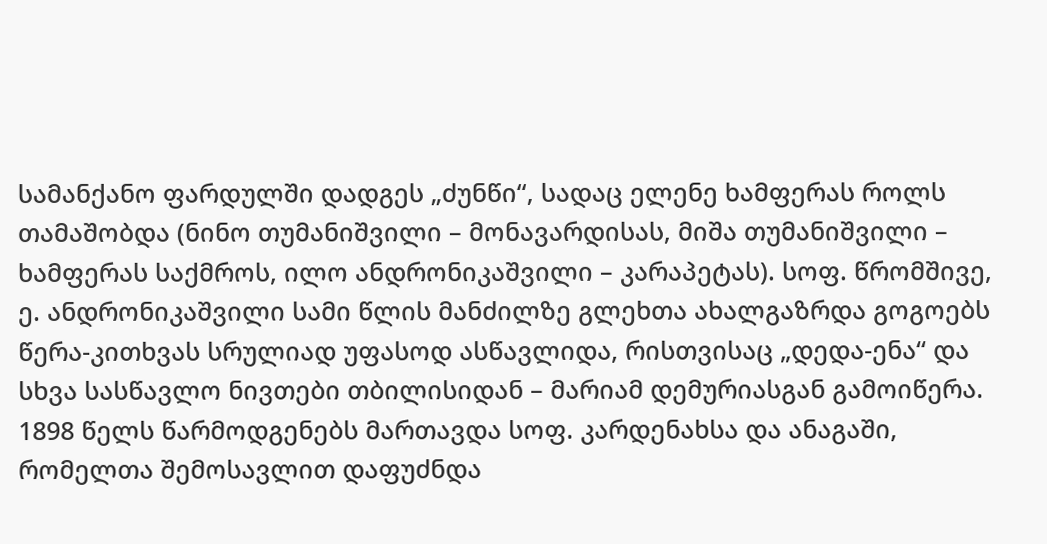სამანქანო ფარდულში დადგეს „ძუნწი“, სადაც ელენე ხამფერას როლს თამაშობდა (ნინო თუმანიშვილი – მონავარდისას, მიშა თუმანიშვილი – ხამფერას საქმროს, ილო ანდრონიკაშვილი – კარაპეტას). სოფ. წრომშივე, ე. ანდრონიკაშვილი სამი წლის მანძილზე გლეხთა ახალგაზრდა გოგოებს წერა-კითხვას სრულიად უფასოდ ასწავლიდა, რისთვისაც „დედა-ენა“ და სხვა სასწავლო ნივთები თბილისიდან – მარიამ დემურიასგან გამოიწერა. 1898 წელს წარმოდგენებს მართავდა სოფ. კარდენახსა და ანაგაში, რომელთა შემოსავლით დაფუძნდა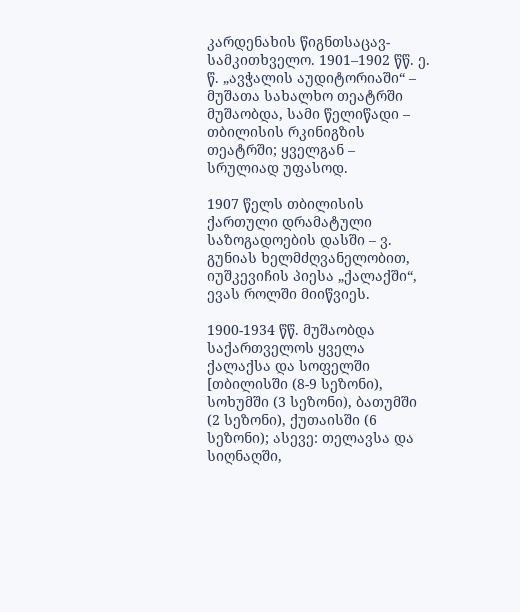კარდენახის წიგნთსაცავ-სამკითხველო. 1901–1902 წწ. ე. წ. „ავჭალის აუდიტორიაში“ – მუშათა სახალხო თეატრში მუშაობდა, სამი წელიწადი – თბილისის რკინიგზის თეატრში; ყველგან – სრულიად უფასოდ.

1907 წელს თბილისის ქართული დრამატული საზოგადოების დასში – ვ. გუნიას ხელმძღვანელობით, იუშკევიჩის პიესა „ქალაქში“, ევას როლში მიიწვიეს.

1900-1934 წწ. მუშაობდა საქართველოს ყველა ქალაქსა და სოფელში [თბილისში (8-9 სეზონი), სოხუმში (3 სეზონი), ბათუმში (2 სეზონი), ქუთაისში (6 სეზონი); ასევე: თელავსა და სიღნაღში,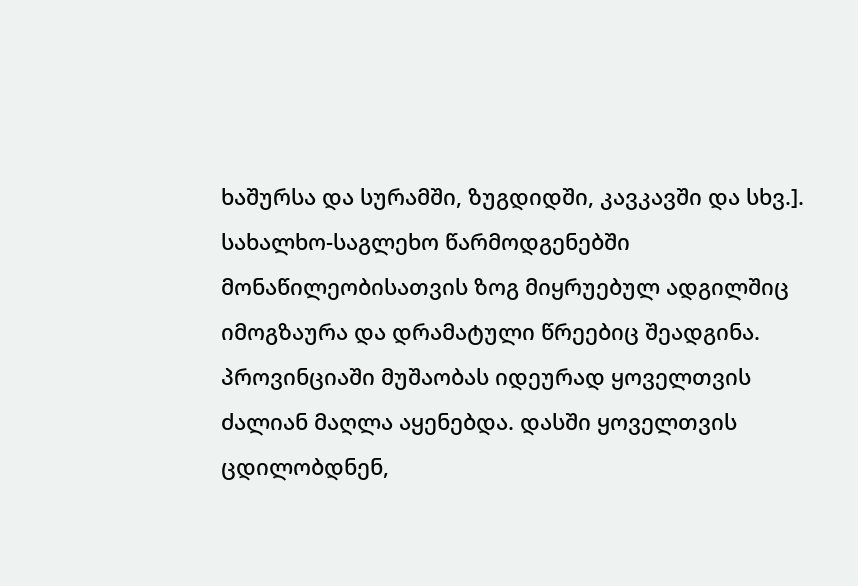ხაშურსა და სურამში, ზუგდიდში, კავკავში და სხვ.]. სახალხო-საგლეხო წარმოდგენებში მონაწილეობისათვის ზოგ მიყრუებულ ადგილშიც იმოგზაურა და დრამატული წრეებიც შეადგინა. პროვინციაში მუშაობას იდეურად ყოველთვის ძალიან მაღლა აყენებდა. დასში ყოველთვის ცდილობდნენ,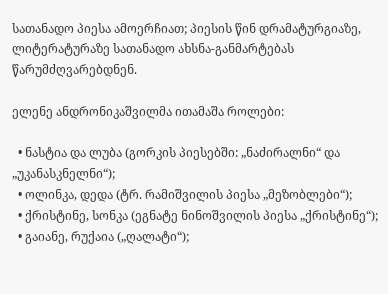სათანადო პიესა ამოერჩიათ; პიესის წინ დრამატურგიაზე, ლიტერატურაზე სათანადო ახსნა-განმარტებას წარუმძღვარებდნენ.

ელენე ანდრონიკაშვილმა ითამაშა როლები:

  • ნასტია და ლუბა (გორკის პიესებში: „ნაძირალნი“ და „უკანასკნელნი“);
  • ოლინკა, დედა (ტრ. რამიშვილის პიესა „მეზობლები“);
  • ქრისტინე, სონკა (ეგნატე ნინოშვილის პიესა „ქრისტინე“);
  • გაიანე, რუქაია („ღალატი“);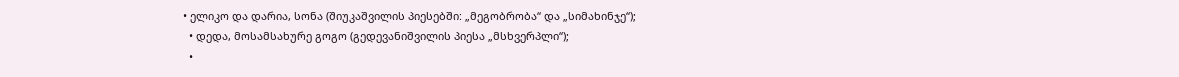• ელიკო და დარია, სონა (შიუკაშვილის პიესებში: „მეგობრობა“ და „სიმახინჯე“);
  • დედა, მოსამსახურე გოგო (გედევანიშვილის პიესა „მსხვერპლი“);
  •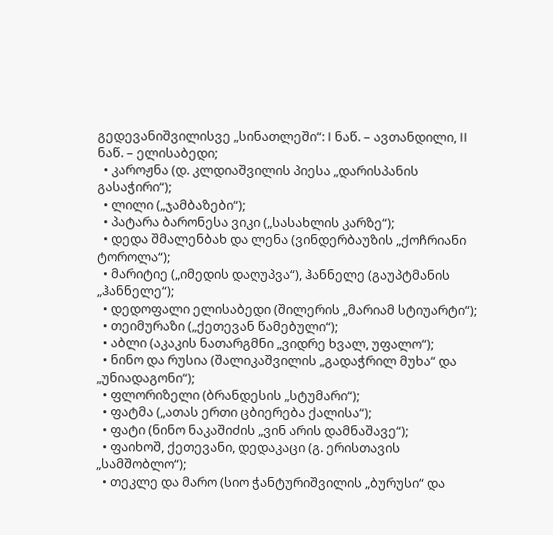გედევანიშვილისვე „სინათლეში“: I ნაწ. – ავთანდილი, II ნაწ. – ელისაბედი;
  • კაროჟნა (დ. კლდიაშვილის პიესა „დარისპანის გასაჭირი“);
  • ლილი („ჯამბაზები“);
  • პატარა ბარონესა ვიკი („სასახლის კარზე“);
  • დედა შმალენბახ და ლენა (ვინდერბაუზის „ქოჩრიანი ტოროლა“);
  • მარიტიე („იმედის დაღუპვა“), ჰანნელე (გაუპტმანის „ჰანნელე“);
  • დედოფალი ელისაბედი (შილერის „მარიამ სტიუარტი“);
  • თეიმურაზი („ქეთევან წამებული“);
  • აბლი (აკაკის ნათარგმნი „ვიდრე ხვალ, უფალო“);
  • ნინო და რუსია (შალიკაშვილის „გადაჭრილ მუხა“ და „უნიადაგონი“);
  • ფლორიზელი (ბრანდესის „სტუმარი“);
  • ფატმა („ათას ერთი ცბიერება ქალისა“);
  • ფატი (ნინო ნაკაშიძის „ვინ არის დამნაშავე“);
  • ფაიხოშ, ქეთევანი, დედაკაცი (გ. ერისთავის „სამშობლო“);
  • თეკლე და მარო (სიო ჭანტურიშვილის „ბურუსი“ და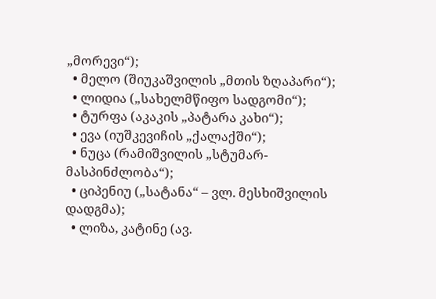„მორევი“);
  • მელო (შიუკაშვილის „მთის ზღაპარი“);
  • ლიდია („სახელმწიფო სადგომი“);
  • ტურფა (აკაკის „პატარა კახი“);
  • ევა (იუშკევიჩის „ქალაქში“);
  • ნუცა (რამიშვილის „სტუმარ-მასპინძლობა“);
  • ციპენიუ („სატანა“ – ვლ. მესხიშვილის დადგმა);
  • ლიზა, კატინე (ავ.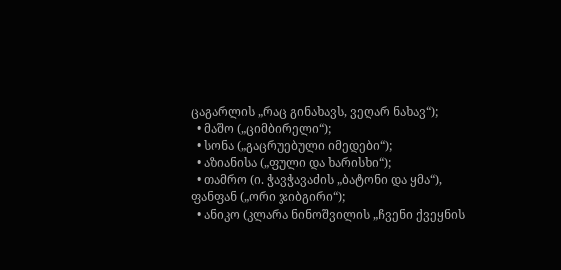ცაგარლის „რაც გინახავს, ვეღარ ნახავ“);
  • მაშო („ციმბირელი“);
  • სონა („გაცრუებული იმედები“);
  • აზიანისა („ფული და ხარისხი“);
  • თამრო (ი. ჭავჭავაძის „ბატონი და ყმა“), ფანფან („ორი ჯიბგირი“);
  • ანიკო (კლარა ნინოშვილის „ჩვენი ქვეყნის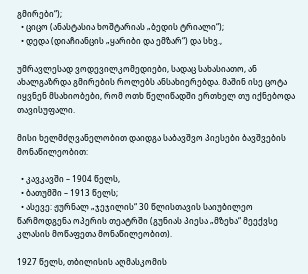გმირები“);
  • ციცო (ანასტასია ხოშტარიას „ბედის ტრიალი“);
  • დედა (დიაჩიანცის „ყარიბი და ემზარ“) და სხვ.,

უმრავლესად ვოდევილკომედიები, სადაც სახასიათო, ან ახალგაზრდა გმირების როლებს ანსახიერებდა. მაშინ ისე ცოტა იყვნენ მსახიობები, რომ ოთხ წელიწადში ერთხელ თუ იქნებოდა თავისუფალი.

მისი ხელმძღვანელობით დაიდგა საბავშვო პიესები ბავშვების მონაწილეობით:

  • კავკავში – 1904 წელს,
  • ბათუმში – 1913 წელს;
  • ასევე: ჟურნალ „ჯეჯილის“ 30 წლისთავის საიუბილეო წარმოდგენა ოპერის თეატრში (გუნიას პიესა „მზეხა“ მეექვსე კლასის მოწაფეთა მონაწილეობით).

1927 წელს, თბილისის აღმასკომის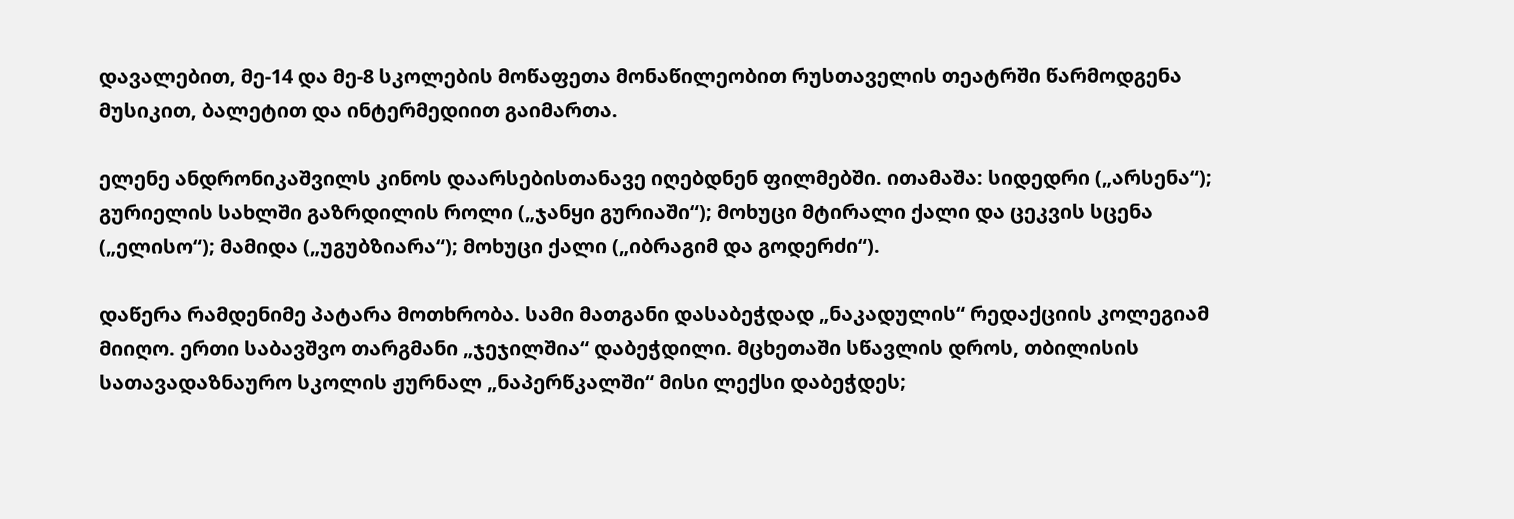დავალებით, მე-14 და მე-8 სკოლების მოწაფეთა მონაწილეობით რუსთაველის თეატრში წარმოდგენა მუსიკით, ბალეტით და ინტერმედიით გაიმართა.

ელენე ანდრონიკაშვილს კინოს დაარსებისთანავე იღებდნენ ფილმებში. ითამაშა: სიდედრი („არსენა“); გურიელის სახლში გაზრდილის როლი („ჯანყი გურიაში“); მოხუცი მტირალი ქალი და ცეკვის სცენა („ელისო“); მამიდა („უგუბზიარა“); მოხუცი ქალი („იბრაგიმ და გოდერძი“).

დაწერა რამდენიმე პატარა მოთხრობა. სამი მათგანი დასაბეჭდად „ნაკადულის“ რედაქციის კოლეგიამ მიიღო. ერთი საბავშვო თარგმანი „ჯეჯილშია“ დაბეჭდილი. მცხეთაში სწავლის დროს, თბილისის სათავადაზნაურო სკოლის ჟურნალ „ნაპერწკალში“ მისი ლექსი დაბეჭდეს;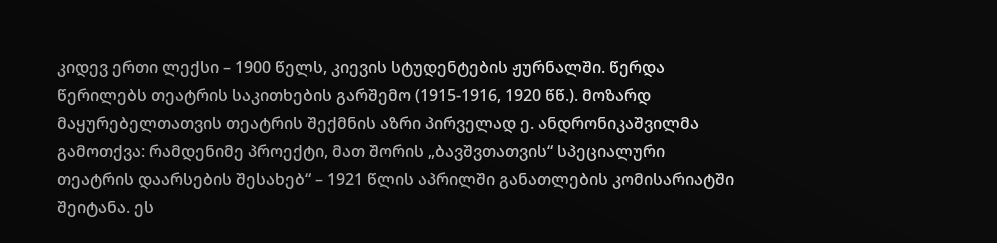კიდევ ერთი ლექსი – 1900 წელს, კიევის სტუდენტების ჟურნალში. წერდა წერილებს თეატრის საკითხების გარშემო (1915-1916, 1920 წწ.). მოზარდ მაყურებელთათვის თეატრის შექმნის აზრი პირველად ე. ანდრონიკაშვილმა გამოთქვა: რამდენიმე პროექტი, მათ შორის „ბავშვთათვის“ სპეციალური თეატრის დაარსების შესახებ“ – 1921 წლის აპრილში განათლების კომისარიატში შეიტანა. ეს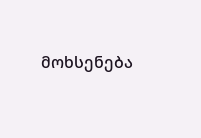მოხსენება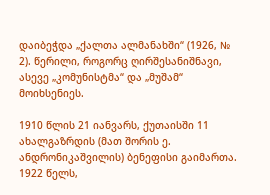დაიბეჭდა „ქალთა ალმანახში“ (1926, № 2). წერილი, როგორც ღირშესანიშნავი, ასევე „კომუნისტმა“ და „მუშამ“ მოიხსენიეს.

1910 წლის 21 იანვარს, ქუთაისში 11 ახალგაზრდის (მათ შორის ე. ანდრონიკაშვილის) ბენეფისი გაიმართა. 1922 წელს,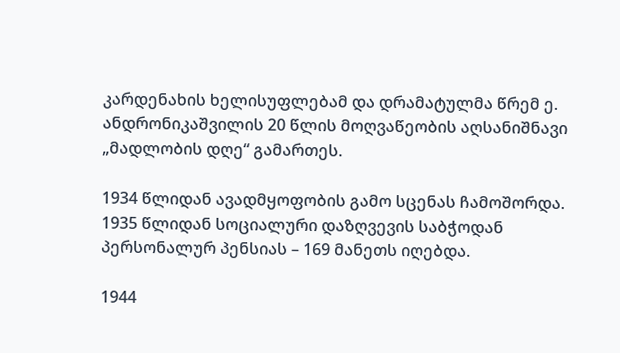კარდენახის ხელისუფლებამ და დრამატულმა წრემ ე. ანდრონიკაშვილის 20 წლის მოღვაწეობის აღსანიშნავი „მადლობის დღე“ გამართეს.

1934 წლიდან ავადმყოფობის გამო სცენას ჩამოშორდა. 1935 წლიდან სოციალური დაზღვევის საბჭოდან პერსონალურ პენსიას – 169 მანეთს იღებდა.

1944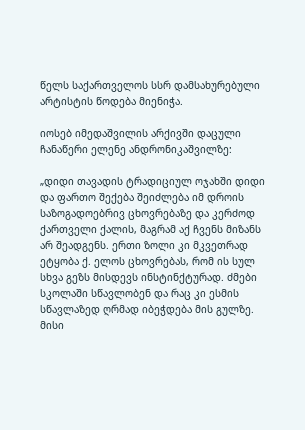წელს საქართველოს სსრ დამსახურებული არტისტის წოდება მიენიჭა.

იოსებ იმედაშვილის არქივში დაცული ჩანაწერი ელენე ანდრონიკაშვილზე:

„დიდი თავადის ტრადიციულ ოჯახში დიდი და ფართო შექება შეიძლება იმ დროის საზოგადოებრივ ცხოვრებაზე და კერძოდ ქართველი ქალის, მაგრამ აქ ჩვენს მიზანს არ შეადგენს. ერთი ზოლი კი მკვეთრად ეტყობა ქ. ელოს ცხოვრებას, რომ ის სულ სხვა გეზს მისდევს ინსტინქტურად. ძმები სკოლაში სწავლობენ და რაც კი ესმის სწავლაზედ ღრმად იბეჭდება მის გულზე. მისი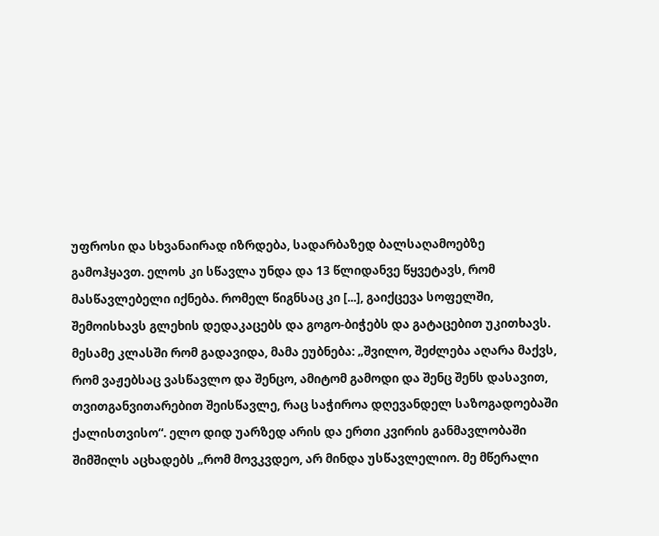უფროსი და სხვანაირად იზრდება, სადარბაზედ ბალსაღამოებზე გამოჰყავთ. ელოს კი სწავლა უნდა და 13 წლიდანვე წყვეტავს, რომ მასწავლებელი იქნება. რომელ წიგნსაც კი [...], გაიქცევა სოფელში, შემოისხავს გლეხის დედაკაცებს და გოგო-ბიჭებს და გატაცებით უკითხავს. მესამე კლასში რომ გადავიდა, მამა ეუბნება: „შვილო, შეძლება აღარა მაქვს, რომ ვაჟებსაც ვასწავლო და შენცო, ამიტომ გამოდი და შენც შენს დასავით, თვითგანვითარებით შეისწავლე, რაც საჭიროა დღევანდელ საზოგადოებაში ქალისთვისო“. ელო დიდ უარზედ არის და ერთი კვირის განმავლობაში შიმშილს აცხადებს „რომ მოვკვდეო, არ მინდა უსწავლელიო. მე მწერალი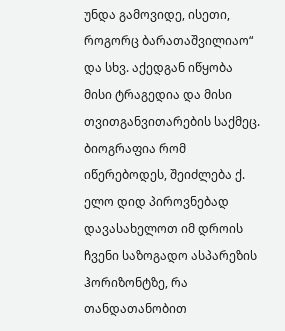უნდა გამოვიდე, ისეთი, როგორც ბარათაშვილიაო“ და სხვ. აქედგან იწყობა მისი ტრაგედია და მისი თვითგანვითარების საქმეც. ბიოგრაფია რომ იწერებოდეს, შეიძლება ქ. ელო დიდ პიროვნებად დავასახელოთ იმ დროის ჩვენი საზოგადო ასპარეზის ჰორიზონტზე, რა თანდათანობით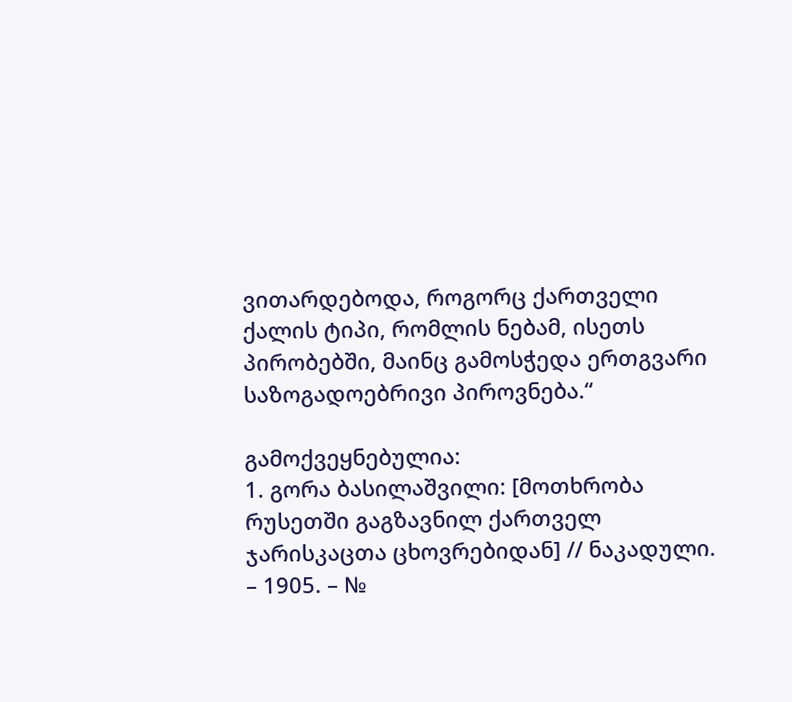ვითარდებოდა, როგორც ქართველი ქალის ტიპი, რომლის ნებამ, ისეთს პირობებში, მაინც გამოსჭედა ერთგვარი საზოგადოებრივი პიროვნება.“

გამოქვეყნებულია:
1. გორა ბასილაშვილი: [მოთხრობა რუსეთში გაგზავნილ ქართველ ჯარისკაცთა ცხოვრებიდან] // ნაკადული. – 1905. – №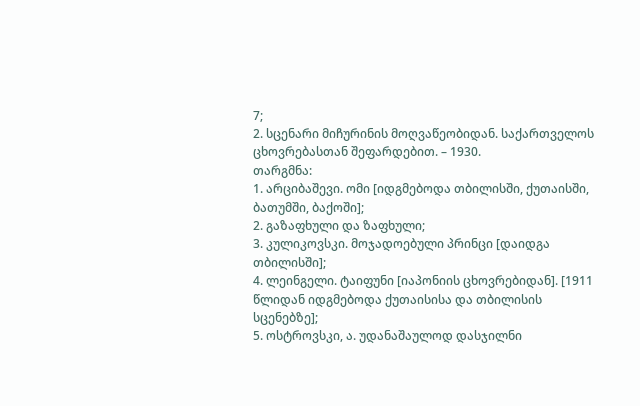7;
2. სცენარი მიჩურინის მოღვაწეობიდან. საქართველოს ცხოვრებასთან შეფარდებით. – 1930.
თარგმნა:
1. არციბაშევი. ომი [იდგმებოდა თბილისში, ქუთაისში, ბათუმში, ბაქოში];
2. გაზაფხული და ზაფხული;
3. კულიკოვსკი. მოჯადოებული პრინცი [დაიდგა თბილისში];
4. ლეინგელი. ტაიფუნი [იაპონიის ცხოვრებიდან]. [1911 წლიდან იდგმებოდა ქუთაისისა და თბილისის სცენებზე];
5. ოსტროვსკი, ა. უდანაშაულოდ დასჯილნი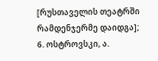[რუსთაველის თეატრში რამდენჯერმე დაიდგა];
6. ოსტროვსკი, ა.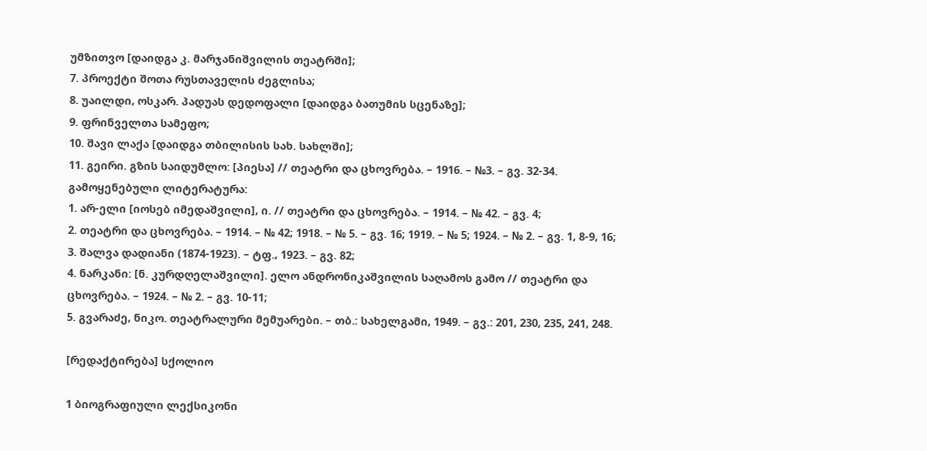უმზითვო [დაიდგა კ. მარჯანიშვილის თეატრში];
7. პროექტი შოთა რუსთაველის ძეგლისა;
8. უაილდი, ოსკარ. პადუას დედოფალი [დაიდგა ბათუმის სცენაზე];
9. ფრინველთა სამეფო;
10. შავი ლაქა [დაიდგა თბილისის სახ. სახლში];
11. გეირი. გზის საიდუმლო: [პიესა] // თეატრი და ცხოვრება. – 1916. – №3. – გვ. 32-34.
გამოყენებული ლიტერატურა:
1. არ-ელი [იოსებ იმედაშვილი], ი. // თეატრი და ცხოვრება. – 1914. – № 42. – გვ. 4;
2. თეატრი და ცხოვრება. – 1914. – № 42; 1918. – № 5. – გვ. 16; 1919. – № 5; 1924. – № 2. – გვ. 1, 8-9, 16;
3. შალვა დადიანი (1874-1923). – ტფ., 1923. – გვ. 82;
4. ნარკანი: [ნ. კურდღელაშვილი]. ელო ანდრონიკაშვილის საღამოს გამო // თეატრი და ცხოვრება. – 1924. – № 2. – გვ. 10-11;
5. გვარაძე, ნიკო. თეატრალური მემუარები. – თბ.: სახელგამი, 1949. – გვ.: 201, 230, 235, 241, 248.

[რედაქტირება] სქოლიო

1 ბიოგრაფიული ლექსიკონი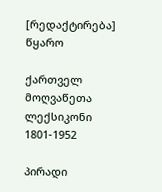[რედაქტირება] წყარო

ქართველ მოღვაწეთა ლექსიკონი 1801-1952

პირადი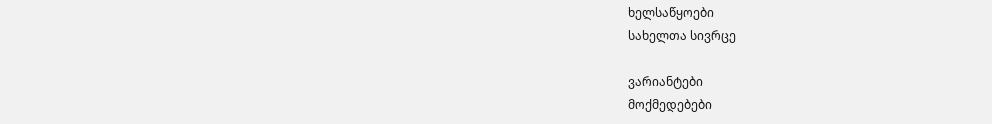ხელსაწყოები
სახელთა სივრცე

ვარიანტები
მოქმედებები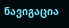ნავიგაცია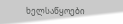ხელსაწყოები